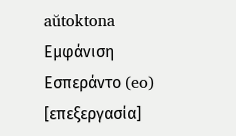aŭtoktona
Εμφάνιση
Εσπεράντο (eo)
[επεξεργασία]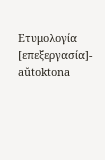Ετυμολογία
[επεξεργασία]- aŭtoktona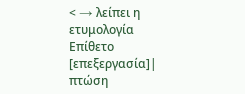< → λείπει η ετυμολογία
Επίθετο
[επεξεργασία]| πτώση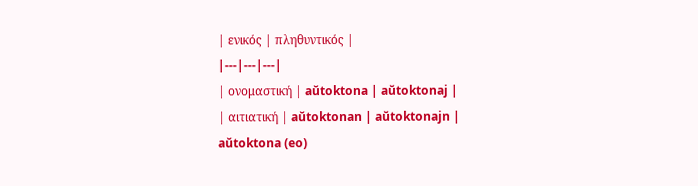| ενικός | πληθυντικός |
|---|---|---|
| ονομαστική | aŭtoktona | aŭtoktonaj |
| αιτιατική | aŭtoktonan | aŭtoktonajn |
aŭtoktona (eo)